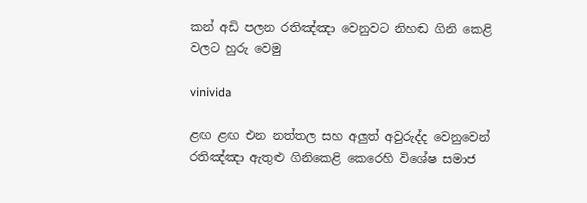කන් අඩි පලන රතිඤ්ඤා වෙනුවට නිහඬ ගිනි කෙළි වලට හුරු වෙමු

vinivida

ළඟ ළඟ එන නත්තල සහ අලුත් අවුරුද්ද වෙනුවෙන්  රතිඤ්ඤා ඇතුළු ගිනිකෙළි කෙරෙහි විශේෂ සමාජ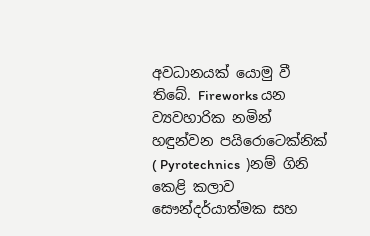අවධානයක් යොමු වී තිබේ. Fireworks යන ව්‍යවහාරික නමින් හඳුන්වන පයිරොටෙක්නික් ( Pyrotechnics  )නම් ගිනි කෙළි කලාව සෞන්දර්යාත්මක සහ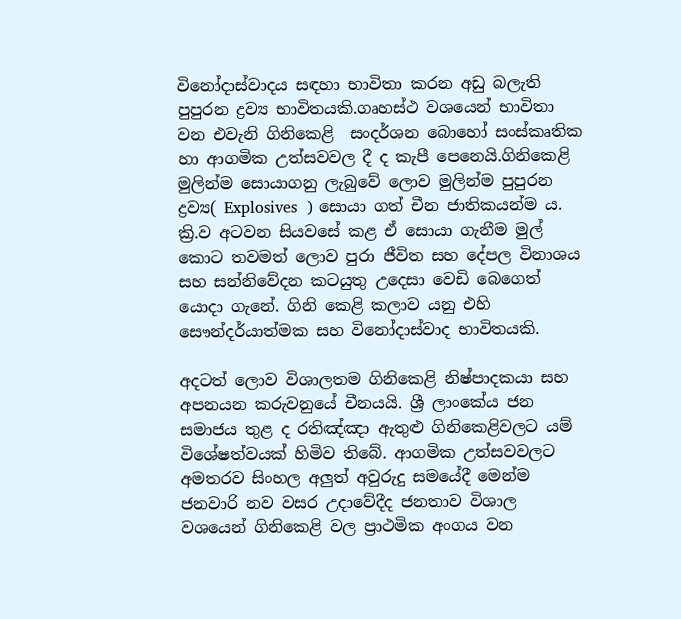විනෝදාස්වාදය සඳහා භාවිතා කරන අඩු බලැති පුපුරන ද්‍රව්‍ය භාවිතයකි.ගෘහස්ථ වශයෙන් භාවිතා වන එවැනි ගිනිකෙළි  සංදර්ශන බොහෝ සංස්කෘතික හා ආගමික උත්සවවල දී ද කැපී පෙනෙයි.ගිනිකෙළි මුලින්ම සොයාගනු ලැබුවේ ලොව මුලින්ම පුපුරන ද්‍රව්‍ය( Explosives  ) සොයා ගත් චීන ජාතිකයන්ම ය. ක්‍රි.ව අටවන සියවසේ කළ ඒ සොයා ගැනීම මුල් කොට තවමත් ලොව පුරා ජීවිත සහ දේපල විනාශය සහ සන්නිවේදන කටයුතු උදෙසා වෙඩි බෙගෙත් යොදා ගැනේ. ගිනි කෙළි කලාව යනු එහි සෞන්දර්යාත්මක සහ විනෝදාස්වාද භාවිතයකි.

අදටත් ලොව විශාලතම ගිනිකෙළි නිෂ්පාදකයා සහ අපනයන කරුවනුයේ චීනයයි. ශ්‍රී ලාංකේය ජන සමාජය තුළ ද රතිඤ්ඤා ඇතුළු ගිනිකෙළිවලට යම් විශේෂත්වයක් හිමිව තිබේ. ආගමික උත්සවවලට අමතරව සිංහල අලුත් අවුරුදු සමයේදී මෙන්ම ජනවාරි නව වසර උදාවේදීද ජනතාව විශාල වශයෙන් ගිනිකෙළි වල ප්‍රාථමික අංගය වන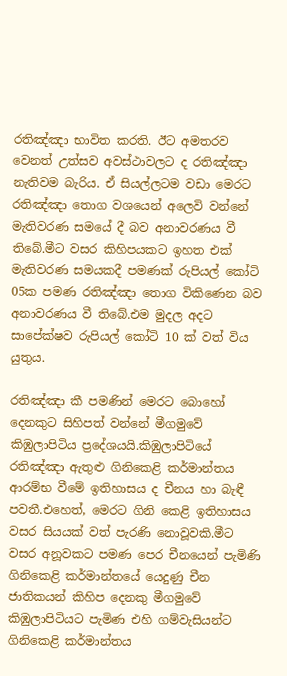රතිඤ්ඤා භාවිත කරති. ඊට අමතරව වෙනත් උත්සව අවස්ථාවලට ද රතිඤ්ඤා නැතිවම බැරිය. ඒ සියල්ලටම වඩා මෙරට රතිඤ්ඤා තොග වශයෙන් අලෙවි වන්නේ මැතිවරණ සමයේ දී බව අනාවරණය වී තිබේ.මීට වසර කිහිපයකට ඉහත එක් මැතිවරණ සමයකදී පමණක් රුපියල් කෝටි 05ක පමණ රතිඤ්ඤා තොග විකිණෙන බව අනාවරණය වී තිබේ.එම මුදල අදට සාපේක්ෂව රුපියල් කෝටි 10 ක් වත් විය යුතුය.

රතිඤ්ඤා කී පමණින් මෙරට බොහෝ දෙනකුට සිහිපත් වන්නේ මීගමුවේ කිඹුලාපිටිය ප්‍රදේශයයි.කිඹුලාපිටියේ රතිඤ්ඤා ඇතුළු ගිනිකෙළි කර්මාන්තය ආරම්භ වීමේ ඉතිහාසය ද චීනය හා බැඳී පවතී.එහෙත්, මෙරට ගිනි කෙළි ඉතිහාසය වසර සියයක් වත් පැරණි නොවූවකි.මීට වසර අනූවකට පමණ පෙර චීනයෙන් පැමිණි ගිනිකෙළි කර්මාන්තයේ යෙදුණු චීන ජාතිකයන් කිහිප දෙනකු මීගමුවේ කිඹුලාපිටියට පැමිණ එහි ගම්වැසියන්ට ගිනිකෙළි කර්මාන්තය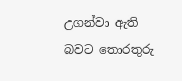උගන්වා ඇති බවට තොරතුරු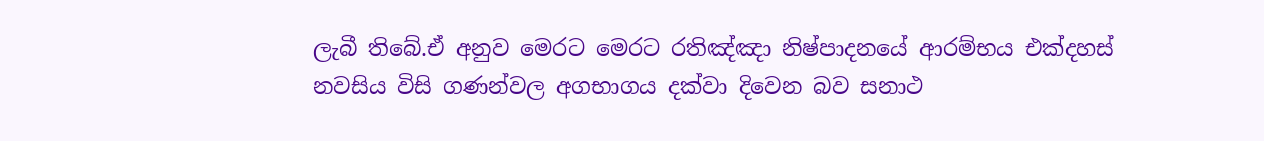ලැබී තිබේ.ඒ අනුව මෙරට මෙරට රතිඤ්ඤා නිෂ්පාදනයේ ආරම්භය එක්දහස් නවසිය විසි ගණන්වල අගභාගය දක්වා දිවෙන බව සනාථ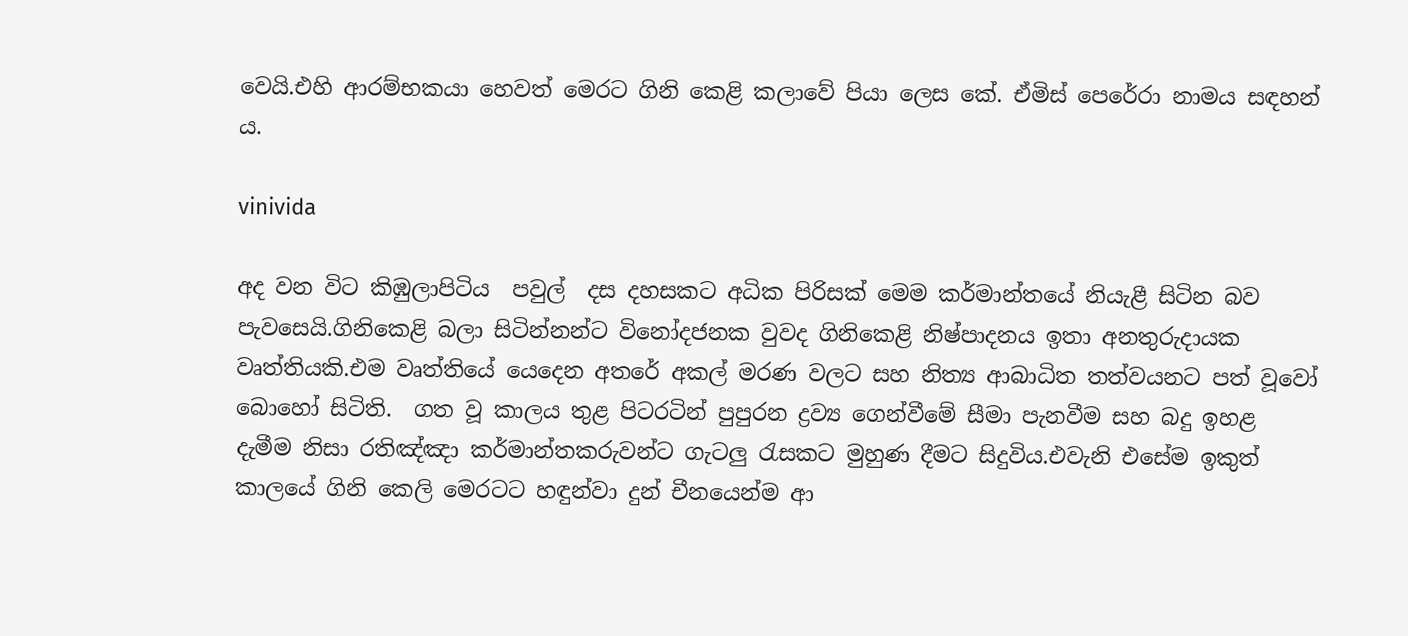වෙයි.එහි ආරම්භකයා හෙවත් මෙරට ගිනි කෙළි කලාවේ පියා ලෙස කේ. ඒමිස් පෙරේරා නාමය සඳහන් ය.

vinivida

අද වන විට කිඹුලාපිටිය  පවුල්  දස දහසකට අධික පිරිසක් මෙම කර්මාන්තයේ නියැළී සිටින බව පැවසෙයි.ගිනිකෙළි බලා සිටින්නන්ට විනෝදජනක වුවද ගිනිකෙළි නිෂ්පාදනය ඉතා අනතුරුදායක වෘත්තියකි.එම වෘත්තියේ යෙදෙන අතරේ අකල් මරණ වලට සහ නිත්‍ය ආබාධිත තත්වයනට පත් වූවෝ බොහෝ සිටිති.  ගත වූ කාලය තුළ පිටරටින් පුපුරන ද්‍රව්‍ය ගෙන්වීමේ සීමා පැනවීම සහ බදු ඉහළ දැමීම නිසා රතිඤ්ඤා කර්මාන්තකරුවන්ට ගැටලු රැසකට මුහුණ දීමට සිදුවිය.එවැනි එසේම ඉකුත් කාලයේ ගිනි කෙලි මෙරටට හඳුන්වා දුන් චීනයෙන්ම ආ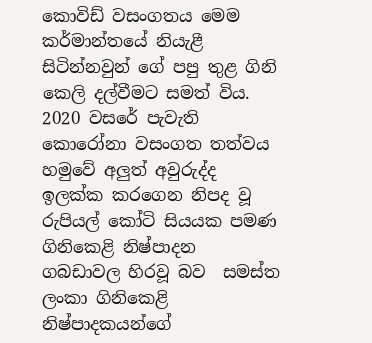කොවිඩ් වසංගතය මෙම කර්මාන්තයේ නියැළී සිටින්නවුන් ගේ පපු තුළ ගිනි කෙලි දල්වීමට සමත් විය. 2020 වසරේ පැවැති කොරෝනා වසංගත තත්වය හමුවේ අලුත් අවුරුද්ද ඉලක්ක කරගෙන නිපද වූ රුපියල් කෝටි සියයක පමණ ගිනිකෙළි නිෂ්පාදන ගබඩාවල හිරවූ බව  සමස්ත ලංකා ගිනිකෙළි නිෂ්පාදකයන්ගේ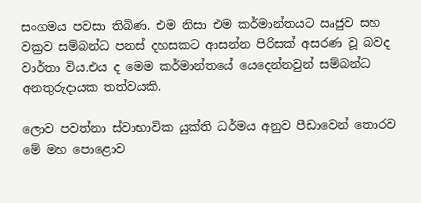සංගමය පවසා තිබිණ. එම නිසා එම කර්මාන්තයට ඍජුව සහ වක්‍රව සම්බන්ධ පනස් දහසකට ආසන්න පිරිසක් අසරණ වූ බවද වාර්තා විය.එය ද මෙම කර්මාන්තයේ යෙදෙන්නවුන් සම්බන්ධ අනතුරුදායක තත්වයකි.

ලොව පවත්නා ස්වාභාවික යුක්ති ධර්මය අනුව පීඩාවෙන් තොරව මේ මහ පෙ‍ාළොව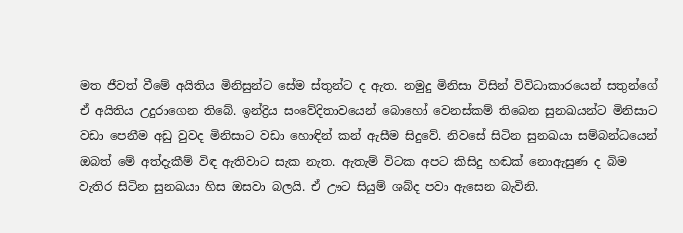මත ජීවත් වීමේ අයිතිය මිනිසුන්ට සේම ස්තුන්ට ද ඇත. නමුදු මිනිසා විසින් විවිධාකාරයෙන් සතුන්ගේ ඒ අයිතිය උදුරාගෙන තිබේ. ඉන්ද්‍රිය සංවේදිතාවයෙන් බොහෝ වෙනස්කම් තිබෙන සුනඛයන්ට මිනිසාට වඩා පෙනීම අඩු වුවද මිනිස‍ාට වඩා හොඳින් කන් ඇසීම සිදුවේ. නිවසේ සිටින සුනඛයා සම්බන්ධයෙන් ඔබත් මේ අත්දැකීම් විඳ ඇතිවාට සැක නැත. ඇතැම් විටක අපට කිසිදු හඬක් නොඇසුණ ද බිම වැතිර සිටින සුනඛයා හිස ඔසවා බලයි. ඒ ඌට සියුම් ශබ්ද පවා ඇසෙන බැවිනි.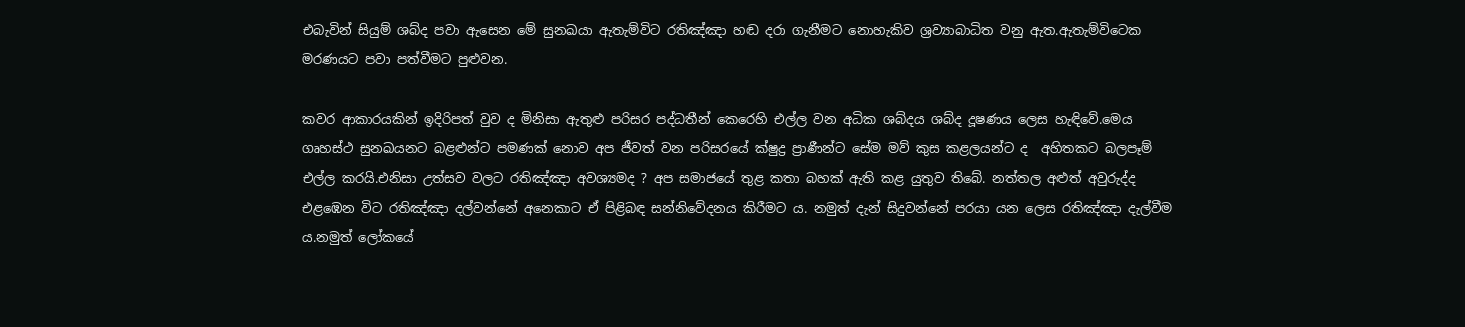එබැවින් සියුම් ශබ්ද පවා ඇසෙන මේ සුනඛයා ඇතැම්විට රතිඤ්ඤා හඬ දරා ගැනීමට නොහැකිව ශ්‍රව්‍යාබාධිත වනු ඇත.ඇතැම්විටෙක මරණයට පවා පත්වීමට පුළුවන.

කවර ආකාරයකින් ඉදිරිපත් වුව ද මිනිසා ඇතුළු පරිසර පද්ධතීන් කෙරෙහි එල්ල වන අධික ශබ්දය ශබ්ද දූෂණය ලෙස හැඳිවේ.මෙය ගෘහස්ථ සුනඛයනට බළළුන්ට පමණක් නොව අප ජීවත් වන පරිසරයේ ක්ෂුද්‍ර ප්‍රාණීන්ට සේම මව් කුස කළලයන්ට ද  අහිතකට බලපෑම් එල්ල කරයි.එනිසා උත්සව වලට රතිඤ්ඤා අවශ්‍යමද ? අප සමාජයේ තුළ කතා බහක් ඇති කළ යුතුව තිබේ. නත්තල අළුත් අවුරුද්ද එළඹෙන විට රතිඤ්ඤා දල්වන්නේ අනෙකාට ඒ පිළිබඳ සන්නිවේදනය කිරීමට ය. නමුත් දැන් සිදුවන්නේ පරයා යන ලෙස රතිඤ්ඤා දැල්වීම ය.නමුත් ලෝකයේ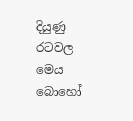දියුණු රටවල මෙය බොහෝ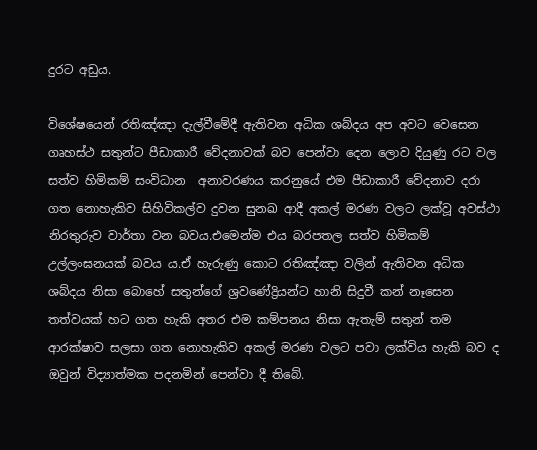දුරට අඩුය.

විශේෂයෙන් රතිඤ්ඤා දැල්වීමේදී ඇතිවන අධික ශබ්දය අප අවට වෙසෙන ගෘහස්ථ සතුන්ට පීඩාකාරී වේදනාවක් බව පෙන්වා දෙන ලොව දියුණු රට වල සත්ව හිමිකම් සංවිධාන  අනාවරණය කරනුයේ එම පීඩාකාරී වේදනාව දරා ගත නොහැකිව සිහිවිකල්ව දුවන සුනඛ ආදී අකල් මරණ වලට ලක්වූ අවස්ථා නිරතුරුව වාර්තා වන බවය.එමෙන්ම එය බරපතල සත්ව හිමිකම් උල්ලංඝනයක් බවය ය.ඒ හැරුණු කොට රතිඤ්ඤා වලින් ඇතිවන අධික ශබ්දය නිසා බොහේ සතුන්ගේ ශ්‍රවණේද්‍රියන්ට හානි සිදුවී කන් නෑසෙන තත්වයක් හට ගත හැකි අතර එම කම්පනය නිසා ඇතැම් සතුන් තම ආරක්ෂාව සලසා ගත නොහැකිව අකල් මරණ වලට පවා ලක්විය හැකි බව ද ඔවුන් විද්‍යාත්මක පදනමින් පෙන්වා දී තිබේ.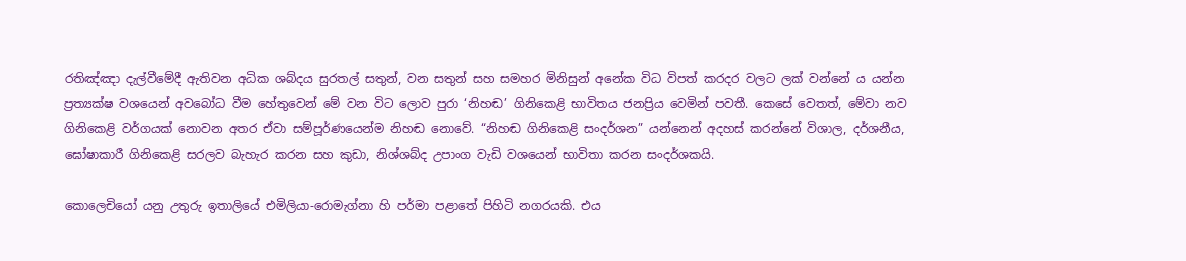රතිඤ්ඤා දැල්වීමේදී ඇතිවන අධික ශබ්දය සුරතල් සතුන්, වන සතුන් සහ සමහර මිනිසුන් අනේක විධ විපත් කරදර වලට ලක් වන්නේ ය යන්න ප්‍රත්‍යක්ෂ වශයෙන් අවබෝධ වීම හේතුවෙන් මේ වන විට ලොව පුරා ‘නිහඬ’ ගිනිකෙළි භාවිතය ජනප්‍රිය වෙමින් පවතී. කෙසේ වෙතත්, මේවා නව ගිනිකෙළි වර්ගයක් නොවන අතර ඒවා සම්පූර්ණයෙන්ම නිහඬ නොවේ. “නිහඬ ගිනිකෙළි සංදර්ශන” යන්නෙන් අදහස් කරන්නේ විශාල, දර්ශනීය, ඝෝෂාකාරී ගිනිකෙළි සරලව බැහැර කරන සහ කුඩා, නිශ්ශබ්ද උපාංග වැඩි වශයෙන් භාවිතා කරන සංදර්ශකයි.

කොලෙචියෝ යනු උතුරු ඉතාලියේ එමිලියා-රොමැග්නා හි පර්මා පළාතේ පිහිටි නගරයකි. එය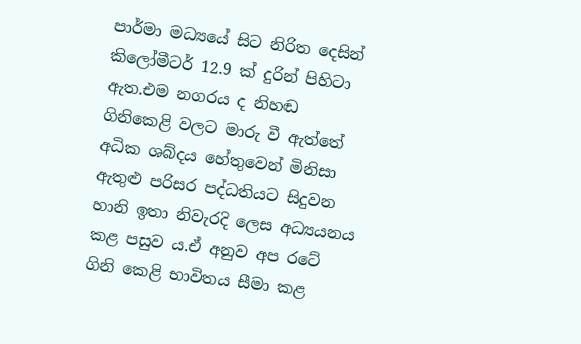පාර්මා මධ්‍යයේ සිට නිරිත දෙසින් කිලෝමීටර් 12.9 ක් දුරින් පිහිටා ඇත.එම නගරය ද නිහඬ ගිනිකෙළි වලට මාරු වී ඇත්තේ අධික ශබ්දය හේතුවෙන් මිනිසා ඇතුළු පරිසර පද්ධතියට සිදුවන හානි ඉතා නිවැරදි ලෙස අධ්‍යයනය කළ පසුව ය.ඒ අනුව අප රටේ ගිනි කෙළි භාවිතය සීමා කළ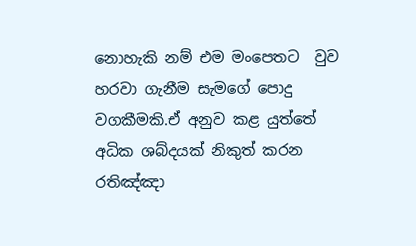නොහැකි නම් එම මංපෙතට  වුව හරවා ගැනීම සැමගේ පොදු වගකීමකි.ඒ අනුව කළ යුත්තේ අධික ශබ්දයක් නිකුත් කරන රතිඤ්ඤා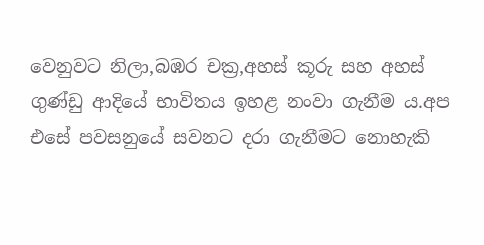වෙනුවට නිලා,බඹර චක්‍ර,අහස් කූරු සහ අහස් ගුණ්ඩු ආදියේ භාවිතය ඉහළ නංවා ගැනීම ය.අප එසේ පවසනුයේ සවනට දරා ගැනීමට නොහැකි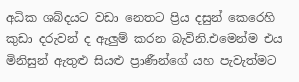අධික ශබ්දයට වඩා නෙතට ප්‍රිය දසුන් කෙරෙහි කුඩා දරුවන් ද ඇලුම් කරන බැවිනි.එමෙන්ම එය මිනිසුන් ඇතුළු සියළු ප්‍රාණීන්ගේ යහ පැවැත්මට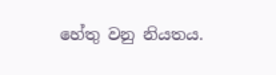හේතු වනු නියතය.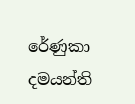රේණුකා දමයන්ති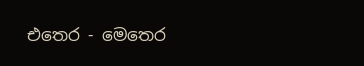එතෙර - මෙතෙර